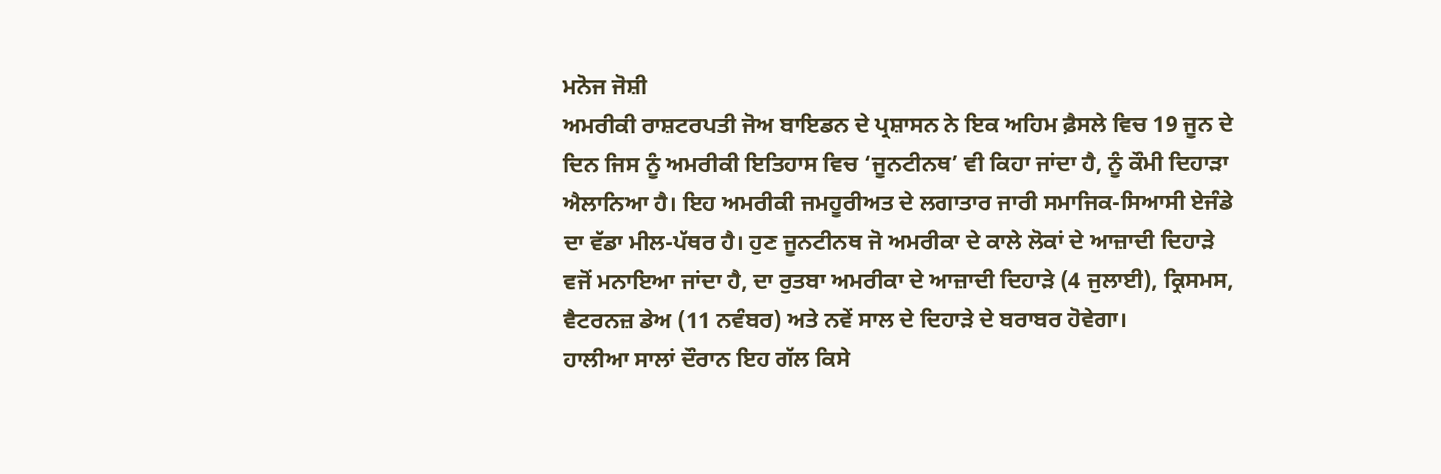ਮਨੋਜ ਜੋਸ਼ੀ
ਅਮਰੀਕੀ ਰਾਸ਼ਟਰਪਤੀ ਜੋਅ ਬਾਇਡਨ ਦੇ ਪ੍ਰਸ਼ਾਸਨ ਨੇ ਇਕ ਅਹਿਮ ਫ਼ੈਸਲੇ ਵਿਚ 19 ਜੂਨ ਦੇ ਦਿਨ ਜਿਸ ਨੂੰ ਅਮਰੀਕੀ ਇਤਿਹਾਸ ਵਿਚ ‘ਜੂਨਟੀਨਥ’ ਵੀ ਕਿਹਾ ਜਾਂਦਾ ਹੈ, ਨੂੰ ਕੌਮੀ ਦਿਹਾੜਾ ਐਲਾਨਿਆ ਹੈ। ਇਹ ਅਮਰੀਕੀ ਜਮਹੂਰੀਅਤ ਦੇ ਲਗਾਤਾਰ ਜਾਰੀ ਸਮਾਜਿਕ-ਸਿਆਸੀ ਏਜੰਡੇ ਦਾ ਵੱਡਾ ਮੀਲ-ਪੱਥਰ ਹੈ। ਹੁਣ ਜੂਨਟੀਨਥ ਜੋ ਅਮਰੀਕਾ ਦੇ ਕਾਲੇ ਲੋਕਾਂ ਦੇ ਆਜ਼ਾਦੀ ਦਿਹਾੜੇ ਵਜੋਂ ਮਨਾਇਆ ਜਾਂਦਾ ਹੈ, ਦਾ ਰੁਤਬਾ ਅਮਰੀਕਾ ਦੇ ਆਜ਼ਾਦੀ ਦਿਹਾੜੇ (4 ਜੁਲਾਈ), ਕ੍ਰਿਸਮਸ, ਵੈਟਰਨਜ਼ ਡੇਅ (11 ਨਵੰਬਰ) ਅਤੇ ਨਵੇਂ ਸਾਲ ਦੇ ਦਿਹਾੜੇ ਦੇ ਬਰਾਬਰ ਹੋਵੇਗਾ।
ਹਾਲੀਆ ਸਾਲਾਂ ਦੌਰਾਨ ਇਹ ਗੱਲ ਕਿਸੇ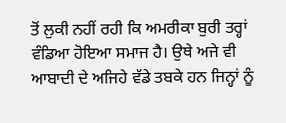ਤੋਂ ਲੁਕੀ ਨਹੀਂ ਰਹੀ ਕਿ ਅਮਰੀਕਾ ਬੁਰੀ ਤਰ੍ਹਾਂ ਵੰਡਿਆ ਹੋਇਆ ਸਮਾਜ ਹੈ। ਉਥੇ ਅਜੇ ਵੀ ਆਬਾਦੀ ਦੇ ਅਜਿਹੇ ਵੱਡੇ ਤਬਕੇ ਹਨ ਜਿਨ੍ਹਾਂ ਨੂੰ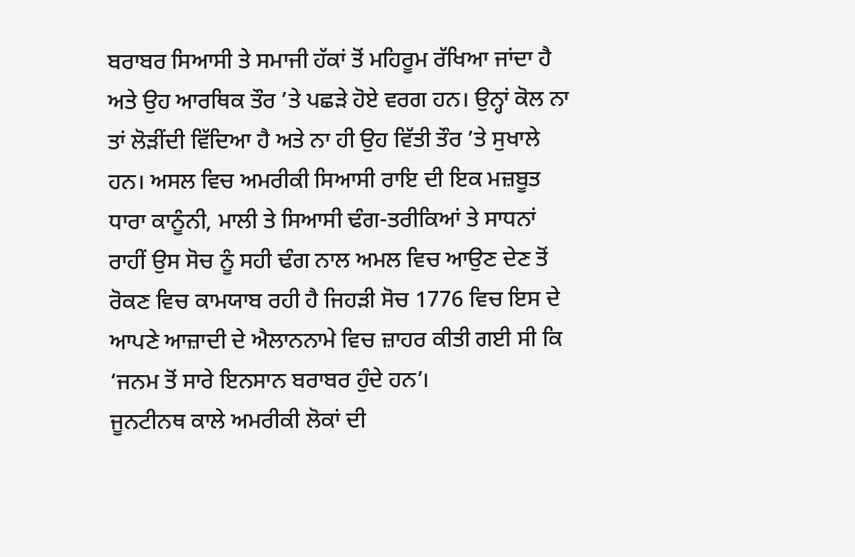ਬਰਾਬਰ ਸਿਆਸੀ ਤੇ ਸਮਾਜੀ ਹੱਕਾਂ ਤੋਂ ਮਹਿਰੂਮ ਰੱਖਿਆ ਜਾਂਦਾ ਹੈ ਅਤੇ ਉਹ ਆਰਥਿਕ ਤੌਰ ’ਤੇ ਪਛੜੇ ਹੋਏ ਵਰਗ ਹਨ। ਉਨ੍ਹਾਂ ਕੋਲ ਨਾ ਤਾਂ ਲੋੜੀਂਦੀ ਵਿੱਦਿਆ ਹੈ ਅਤੇ ਨਾ ਹੀ ਉਹ ਵਿੱਤੀ ਤੌਰ ’ਤੇ ਸੁਖਾਲੇ ਹਨ। ਅਸਲ ਵਿਚ ਅਮਰੀਕੀ ਸਿਆਸੀ ਰਾਇ ਦੀ ਇਕ ਮਜ਼ਬੂਤ ਧਾਰਾ ਕਾਨੂੰਨੀ, ਮਾਲੀ ਤੇ ਸਿਆਸੀ ਢੰਗ-ਤਰੀਕਿਆਂ ਤੇ ਸਾਧਨਾਂ ਰਾਹੀਂ ਉਸ ਸੋਚ ਨੂੰ ਸਹੀ ਢੰਗ ਨਾਲ ਅਮਲ ਵਿਚ ਆਉਣ ਦੇਣ ਤੋਂ ਰੋਕਣ ਵਿਚ ਕਾਮਯਾਬ ਰਹੀ ਹੈ ਜਿਹੜੀ ਸੋਚ 1776 ਵਿਚ ਇਸ ਦੇ ਆਪਣੇ ਆਜ਼ਾਦੀ ਦੇ ਐਲਾਨਨਾਮੇ ਵਿਚ ਜ਼ਾਹਰ ਕੀਤੀ ਗਈ ਸੀ ਕਿ ‘ਜਨਮ ਤੋਂ ਸਾਰੇ ਇਨਸਾਨ ਬਰਾਬਰ ਹੁੰਦੇ ਹਨ’।
ਜੂਨਟੀਨਥ ਕਾਲੇ ਅਮਰੀਕੀ ਲੋਕਾਂ ਦੀ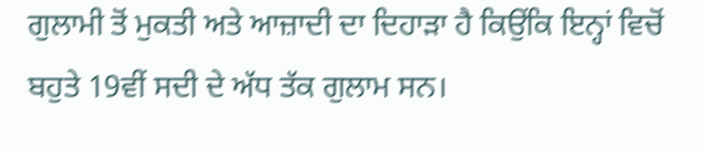ਗੁਲਾਮੀ ਤੋਂ ਮੁਕਤੀ ਅਤੇ ਆਜ਼ਾਦੀ ਦਾ ਦਿਹਾੜਾ ਹੈ ਕਿਉਂਕਿ ਇਨ੍ਹਾਂ ਵਿਚੋਂ ਬਹੁਤੇ 19ਵੀਂ ਸਦੀ ਦੇ ਅੱਧ ਤੱਕ ਗੁਲਾਮ ਸਨ।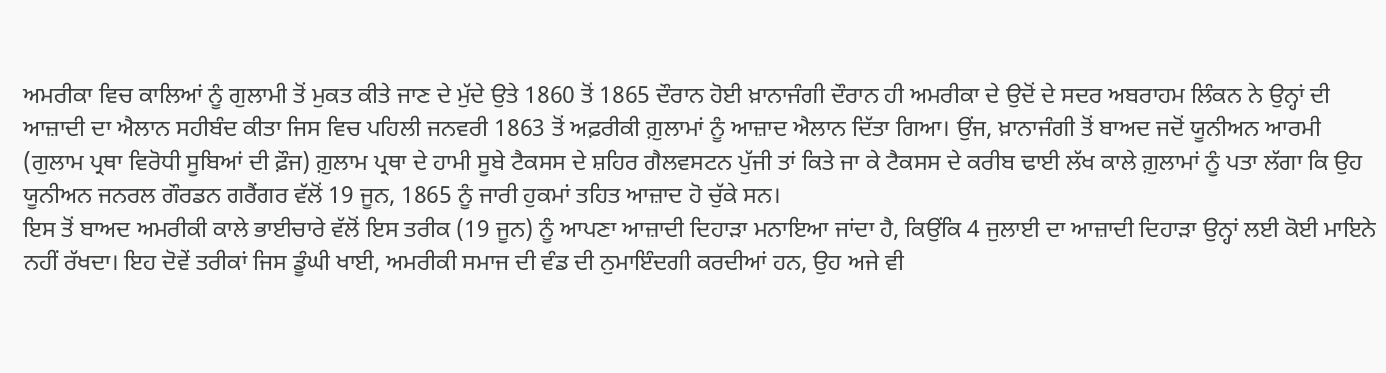ਅਮਰੀਕਾ ਵਿਚ ਕਾਲਿਆਂ ਨੂੰ ਗੁਲਾਮੀ ਤੋਂ ਮੁਕਤ ਕੀਤੇ ਜਾਣ ਦੇ ਮੁੱਦੇ ਉਤੇ 1860 ਤੋਂ 1865 ਦੌਰਾਨ ਹੋਈ ਖ਼ਾਨਾਜੰਗੀ ਦੌਰਾਨ ਹੀ ਅਮਰੀਕਾ ਦੇ ਉਦੋਂ ਦੇ ਸਦਰ ਅਬਰਾਹਮ ਲਿੰਕਨ ਨੇ ਉਨ੍ਹਾਂ ਦੀ ਆਜ਼ਾਦੀ ਦਾ ਐਲਾਨ ਸਹੀਬੰਦ ਕੀਤਾ ਜਿਸ ਵਿਚ ਪਹਿਲੀ ਜਨਵਰੀ 1863 ਤੋਂ ਅਫ਼ਰੀਕੀ ਗ਼ੁਲਾਮਾਂ ਨੂੰ ਆਜ਼ਾਦ ਐਲਾਨ ਦਿੱਤਾ ਗਿਆ। ਉਂਜ, ਖ਼ਾਨਾਜੰਗੀ ਤੋਂ ਬਾਅਦ ਜਦੋਂ ਯੂਨੀਅਨ ਆਰਮੀ (ਗੁਲਾਮ ਪ੍ਰਥਾ ਵਿਰੋਧੀ ਸੂਬਿਆਂ ਦੀ ਫ਼ੌਜ) ਗ਼ੁਲਾਮ ਪ੍ਰਥਾ ਦੇ ਹਾਮੀ ਸੂਬੇ ਟੈਕਸਸ ਦੇ ਸ਼ਹਿਰ ਗੈਲਵਸਟਨ ਪੁੱਜੀ ਤਾਂ ਕਿਤੇ ਜਾ ਕੇ ਟੈਕਸਸ ਦੇ ਕਰੀਬ ਢਾਈ ਲੱਖ ਕਾਲੇ ਗ਼ੁਲਾਮਾਂ ਨੂੰ ਪਤਾ ਲੱਗਾ ਕਿ ਉਹ ਯੂਨੀਅਨ ਜਨਰਲ ਗੌਰਡਨ ਗਰੈਂਗਰ ਵੱਲੋਂ 19 ਜੂਨ, 1865 ਨੂੰ ਜਾਰੀ ਹੁਕਮਾਂ ਤਹਿਤ ਆਜ਼ਾਦ ਹੋ ਚੁੱਕੇ ਸਨ।
ਇਸ ਤੋਂ ਬਾਅਦ ਅਮਰੀਕੀ ਕਾਲੇ ਭਾਈਚਾਰੇ ਵੱਲੋਂ ਇਸ ਤਰੀਕ (19 ਜੂਨ) ਨੂੰ ਆਪਣਾ ਆਜ਼ਾਦੀ ਦਿਹਾੜਾ ਮਨਾਇਆ ਜਾਂਦਾ ਹੈ, ਕਿਉਂਕਿ 4 ਜੁਲਾਈ ਦਾ ਆਜ਼ਾਦੀ ਦਿਹਾੜਾ ਉਨ੍ਹਾਂ ਲਈ ਕੋਈ ਮਾਇਨੇ ਨਹੀਂ ਰੱਖਦਾ। ਇਹ ਦੋਵੇਂ ਤਰੀਕਾਂ ਜਿਸ ਡੂੰਘੀ ਖਾਈ, ਅਮਰੀਕੀ ਸਮਾਜ ਦੀ ਵੰਡ ਦੀ ਨੁਮਾਇੰਦਗੀ ਕਰਦੀਆਂ ਹਨ, ਉਹ ਅਜੇ ਵੀ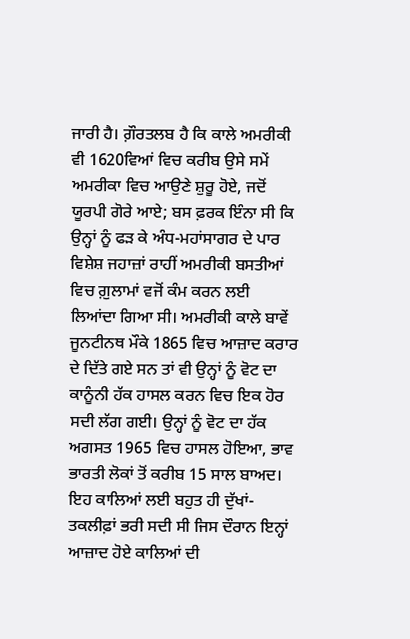ਜਾਰੀ ਹੈ। ਗ਼ੌਰਤਲਬ ਹੈ ਕਿ ਕਾਲੇ ਅਮਰੀਕੀ ਵੀ 1620ਵਿਆਂ ਵਿਚ ਕਰੀਬ ਉਸੇ ਸਮੇਂ ਅਮਰੀਕਾ ਵਿਚ ਆਉਣੇ ਸ਼ੁਰੂ ਹੋਏ, ਜਦੋਂ ਯੂਰਪੀ ਗੋਰੇ ਆਏ; ਬਸ ਫ਼ਰਕ ਇੰਨਾ ਸੀ ਕਿ ਉਨ੍ਹਾਂ ਨੂੰ ਫੜ ਕੇ ਅੰਧ-ਮਹਾਂਸਾਗਰ ਦੇ ਪਾਰ ਵਿਸ਼ੇਸ਼ ਜਹਾਜ਼ਾਂ ਰਾਹੀਂ ਅਮਰੀਕੀ ਬਸਤੀਆਂ ਵਿਚ ਗ਼ੁਲਾਮਾਂ ਵਜੋਂ ਕੰਮ ਕਰਨ ਲਈ ਲਿਆਂਦਾ ਗਿਆ ਸੀ। ਅਮਰੀਕੀ ਕਾਲੇ ਬਾਵੇਂ ਜੂਨਟੀਨਥ ਮੌਕੇ 1865 ਵਿਚ ਆਜ਼ਾਦ ਕਰਾਰ ਦੇ ਦਿੱਤੇ ਗਏ ਸਨ ਤਾਂ ਵੀ ਉਨ੍ਹਾਂ ਨੂੰ ਵੋਟ ਦਾ ਕਾਨੂੰਨੀ ਹੱਕ ਹਾਸਲ ਕਰਨ ਵਿਚ ਇਕ ਹੋਰ ਸਦੀ ਲੱਗ ਗਈ। ਉਨ੍ਹਾਂ ਨੂੰ ਵੋਟ ਦਾ ਹੱਕ ਅਗਸਤ 1965 ਵਿਚ ਹਾਸਲ ਹੋਇਆ, ਭਾਵ ਭਾਰਤੀ ਲੋਕਾਂ ਤੋਂ ਕਰੀਬ 15 ਸਾਲ ਬਾਅਦ।
ਇਹ ਕਾਲਿਆਂ ਲਈ ਬਹੁਤ ਹੀ ਦੁੱਖਾਂ-ਤਕਲੀਫ਼ਾਂ ਭਰੀ ਸਦੀ ਸੀ ਜਿਸ ਦੌਰਾਨ ਇਨ੍ਹਾਂ ਆਜ਼ਾਦ ਹੋਏ ਕਾਲਿਆਂ ਦੀ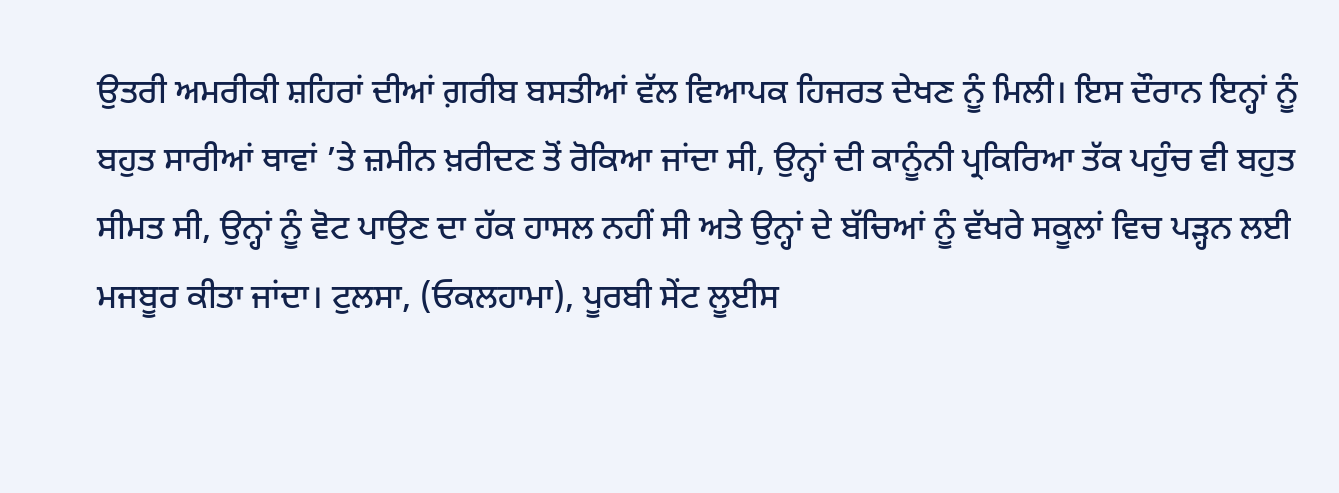ਉਤਰੀ ਅਮਰੀਕੀ ਸ਼ਹਿਰਾਂ ਦੀਆਂ ਗ਼ਰੀਬ ਬਸਤੀਆਂ ਵੱਲ ਵਿਆਪਕ ਹਿਜਰਤ ਦੇਖਣ ਨੂੰ ਮਿਲੀ। ਇਸ ਦੌਰਾਨ ਇਨ੍ਹਾਂ ਨੂੰ ਬਹੁਤ ਸਾਰੀਆਂ ਥਾਵਾਂ ’ਤੇ ਜ਼ਮੀਨ ਖ਼ਰੀਦਣ ਤੋਂ ਰੋਕਿਆ ਜਾਂਦਾ ਸੀ, ਉਨ੍ਹਾਂ ਦੀ ਕਾਨੂੰਨੀ ਪ੍ਰਕਿਰਿਆ ਤੱਕ ਪਹੁੰਚ ਵੀ ਬਹੁਤ ਸੀਮਤ ਸੀ, ਉਨ੍ਹਾਂ ਨੂੰ ਵੋਟ ਪਾਉਣ ਦਾ ਹੱਕ ਹਾਸਲ ਨਹੀਂ ਸੀ ਅਤੇ ਉਨ੍ਹਾਂ ਦੇ ਬੱਚਿਆਂ ਨੂੰ ਵੱਖਰੇ ਸਕੂਲਾਂ ਵਿਚ ਪੜ੍ਹਨ ਲਈ ਮਜਬੂਰ ਕੀਤਾ ਜਾਂਦਾ। ਟੁਲਸਾ, (ਓਕਲਹਾਮਾ), ਪੂਰਬੀ ਸੇਂਟ ਲੂਈਸ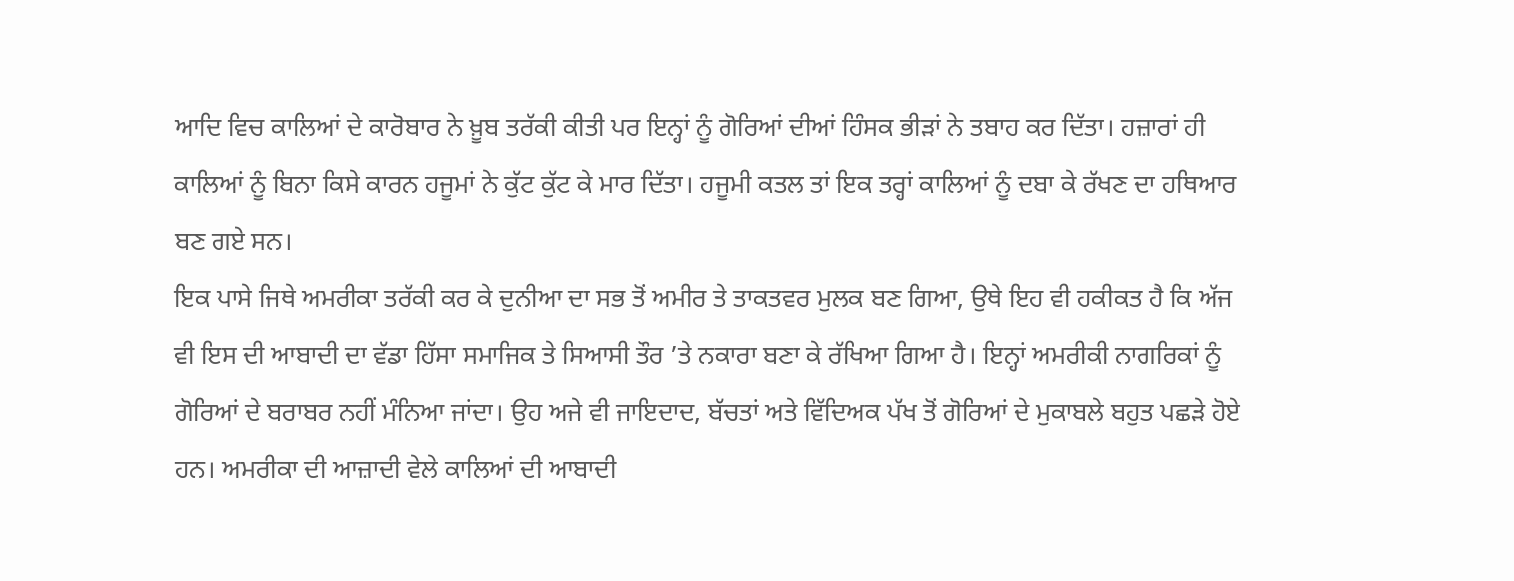ਆਦਿ ਵਿਚ ਕਾਲਿਆਂ ਦੇ ਕਾਰੋਬਾਰ ਨੇ ਖ਼ੂਬ ਤਰੱਕੀ ਕੀਤੀ ਪਰ ਇਨ੍ਹਾਂ ਨੂੰ ਗੋਰਿਆਂ ਦੀਆਂ ਹਿੰਸਕ ਭੀੜਾਂ ਨੇ ਤਬਾਹ ਕਰ ਦਿੱਤਾ। ਹਜ਼ਾਰਾਂ ਹੀ ਕਾਲਿਆਂ ਨੂੰ ਬਿਨਾ ਕਿਸੇ ਕਾਰਨ ਹਜੂਮਾਂ ਨੇ ਕੁੱਟ ਕੁੱਟ ਕੇ ਮਾਰ ਦਿੱਤਾ। ਹਜੂਮੀ ਕਤਲ ਤਾਂ ਇਕ ਤਰ੍ਹਾਂ ਕਾਲਿਆਂ ਨੂੰ ਦਬਾ ਕੇ ਰੱਖਣ ਦਾ ਹਥਿਆਰ ਬਣ ਗਏ ਸਨ।
ਇਕ ਪਾਸੇ ਜਿਥੇ ਅਮਰੀਕਾ ਤਰੱਕੀ ਕਰ ਕੇ ਦੁਨੀਆ ਦਾ ਸਭ ਤੋਂ ਅਮੀਰ ਤੇ ਤਾਕਤਵਰ ਮੁਲਕ ਬਣ ਗਿਆ, ਉਥੇ ਇਹ ਵੀ ਹਕੀਕਤ ਹੈ ਕਿ ਅੱਜ ਵੀ ਇਸ ਦੀ ਆਬਾਦੀ ਦਾ ਵੱਡਾ ਹਿੱਸਾ ਸਮਾਜਿਕ ਤੇ ਸਿਆਸੀ ਤੌਰ ’ਤੇ ਨਕਾਰਾ ਬਣਾ ਕੇ ਰੱਖਿਆ ਗਿਆ ਹੈ। ਇਨ੍ਹਾਂ ਅਮਰੀਕੀ ਨਾਗਰਿਕਾਂ ਨੂੰ ਗੋਰਿਆਂ ਦੇ ਬਰਾਬਰ ਨਹੀਂ ਮੰਨਿਆ ਜਾਂਦਾ। ਉਹ ਅਜੇ ਵੀ ਜਾਇਦਾਦ, ਬੱਚਤਾਂ ਅਤੇ ਵਿੱਦਿਅਕ ਪੱਖ ਤੋਂ ਗੋਰਿਆਂ ਦੇ ਮੁਕਾਬਲੇ ਬਹੁਤ ਪਛੜੇ ਹੋਏ ਹਨ। ਅਮਰੀਕਾ ਦੀ ਆਜ਼ਾਦੀ ਵੇਲੇ ਕਾਲਿਆਂ ਦੀ ਆਬਾਦੀ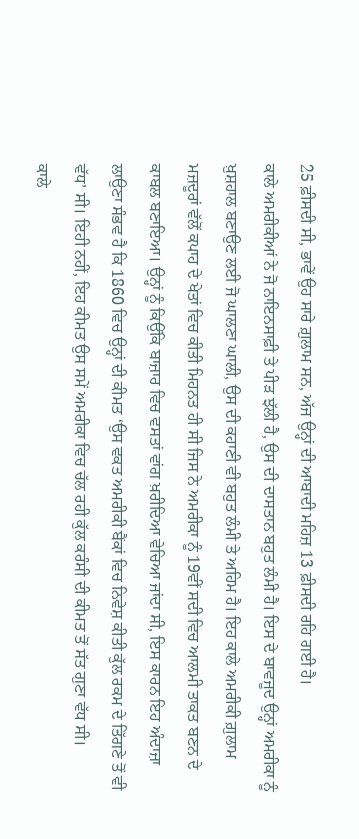25 ਫ਼ੀਸਦੀ ਸੀ, ਭਾਵੇਂ ਉਹ ਸਾਰੇ ਗ਼ੁਲਾਮ ਸਨ, ਅੱਜ ਉਨ੍ਹਾਂ ਦੀ ਆਬਾਦੀ ਮਹਿਜ਼ 13 ਫ਼ੀਸਦੀ ਰਹਿ ਗਈ ਹੈ।
ਕਾਲੇ ਅਮਰੀਕੀਆਂ ਨੇ ਜੋ ਨਾਇਨਸਾਫ਼ੀ ਤੇ ਪੀੜ ਝੱਲੀ ਹੈ, ਉਸ ਦੀ ਦਾਸਤਾਨ ਬਹੁਤ ਲੰਮੀ ਹੈ। ਇਸ ਦੇ ਬਾਵਜੂਦ ਉਨ੍ਹਾਂ ਅਮਰੀਕਾ ਨੂੰ ਖ਼ੁਸ਼ਹਾਲ ਬਣਾਉਣ ਲਈ ਜੋ ਘਾਲਣਾ ਘਾਲੀ, ਉਸ ਦੀ ਕਹਾਣੀ ਵੀ ਬਹੁਤ ਲੰਮੀ ਤੇ ਅਹਿਮ ਹੈ। ਇਹ ਕਾਲੇ ਅਮਰੀਕੀ ਗ਼ੁਲਾਮ ਮਜ਼ਦੂਰਾਂ ਵੱਲੋਂ ਕਪਾਹ ਦੇ ਖੇਤਾਂ ਵਿਚ ਕੀਤੀ ਮਿਹਨਤ ਹੀ ਸੀ ਜਿਸ ਨੇ ਅਮਰੀਕਾ ਨੂੰ 19ਵੀਂ ਸਦੀ ਵਿਚ ਆਲਮੀ ਤਾਕਤ ਬਣਨ ਦੇ ਕਾਬਲ ਬਣਾਇਆ। ਉਨ੍ਹਾਂ ਨੂੰ ਕਿਉਂਕਿ ਬਾਜ਼ਾਰ ਵਿਚ ਵਸਤਾਂ ਵਾਂਗ ਖ਼ਰੀਦਿਆ ਵੇਚਿਆ ਜਾਂਦਾ ਸੀ, ਇਸ ਕਾਰਨ ਇਹ ਅੰਦਾਜ਼ਾ ਲਾਉਣਾ ਸੰਭਵ ਹੈ ਕਿ 1860 ਵਿਚ ਉਨ੍ਹਾਂ ਦੀ ਕੀਮਤ ‘ਉਸ ਵਕਤ ਅਮਰੀਕੀ ਬੈਂਕਾਂ ਵਿਚ ਨਿਵੇਸ਼ ਕੀਤੀ ਕੁੱਲ ਰਕਮ ਦੇ ਤਿੱਗਣੇ ਤੋਂ ਵੀ ਵੱਧ’ ਸੀ। ਇਹੀ ਨਹੀਂ, ਇਹ ਕੀਮਤ ਉਸ ਸਮੇਂ ਅਮਰੀਕਾ ਵਿਚ ਚੱਲ ਰਹੀ ਕੁੱਲ ਕਰੰਸੀ ਦੀ ਕੀਮਤ ਤੋਂ ਸੱਤ ਗੁਣਾ ਵੱਧ ਸੀ।
ਕਾਲੇ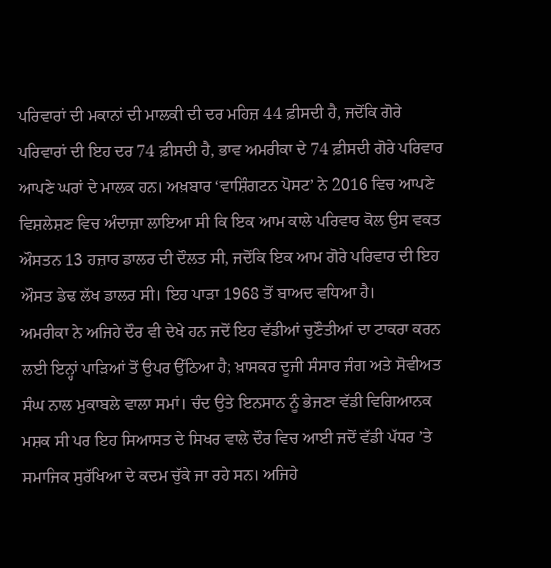ਪਰਿਵਾਰਾਂ ਦੀ ਮਕਾਨਾਂ ਦੀ ਮਾਲਕੀ ਦੀ ਦਰ ਮਹਿਜ਼ 44 ਫ਼ੀਸਦੀ ਹੈ, ਜਦੋਂਕਿ ਗੋਰੇ ਪਰਿਵਾਰਾਂ ਦੀ ਇਹ ਦਰ 74 ਫ਼ੀਸਦੀ ਹੈ, ਭਾਵ ਅਮਰੀਕਾ ਦੇ 74 ਫ਼ੀਸਦੀ ਗੋਰੇ ਪਰਿਵਾਰ ਆਪਣੇ ਘਰਾਂ ਦੇ ਮਾਲਕ ਹਨ। ਅਖ਼ਬਾਰ ‘ਵਾਸ਼ਿੰਗਟਨ ਪੋਸਟ’ ਨੇ 2016 ਵਿਚ ਆਪਣੇ ਵਿਸ਼ਲੇਸ਼ਣ ਵਿਚ ਅੰਦਾਜ਼ਾ ਲਾਇਆ ਸੀ ਕਿ ਇਕ ਆਮ ਕਾਲੇ ਪਰਿਵਾਰ ਕੋਲ ਉਸ ਵਕਤ ਔਸਤਨ 13 ਹਜ਼ਾਰ ਡਾਲਰ ਦੀ ਦੌਲਤ ਸੀ, ਜਦੋਂਕਿ ਇਕ ਆਮ ਗੋਰੇ ਪਰਿਵਾਰ ਦੀ ਇਹ ਔਸਤ ਡੇਢ ਲੱਖ ਡਾਲਰ ਸੀ। ਇਹ ਪਾੜਾ 1968 ਤੋਂ ਬਾਅਦ ਵਧਿਆ ਹੈ।
ਅਮਰੀਕਾ ਨੇ ਅਜਿਹੇ ਦੌਰ ਵੀ ਦੇਖੇ ਹਨ ਜਦੋਂ ਇਹ ਵੱਡੀਆਂ ਚੁਣੌਤੀਆਂ ਦਾ ਟਾਕਰਾ ਕਰਨ ਲਈ ਇਨ੍ਹਾਂ ਪਾੜਿਆਂ ਤੋਂ ਉਪਰ ਉੱਠਿਆ ਹੈ; ਖ਼ਾਸਕਰ ਦੂਜੀ ਸੰਸਾਰ ਜੰਗ ਅਤੇ ਸੋਵੀਅਤ ਸੰਘ ਨਾਲ ਮੁਕਾਬਲੇ ਵਾਲਾ ਸਮਾਂ। ਚੰਦ ਉਤੇ ਇਨਸਾਨ ਨੂੰ ਭੇਜਣਾ ਵੱਡੀ ਵਿਗਿਆਨਕ ਮਸ਼ਕ ਸੀ ਪਰ ਇਹ ਸਿਆਸਤ ਦੇ ਸਿਖਰ ਵਾਲੇ ਦੌਰ ਵਿਚ ਆਈ ਜਦੋਂ ਵੱਡੀ ਪੱਧਰ ’ਤੇ ਸਮਾਜਿਕ ਸੁਰੱਖਿਆ ਦੇ ਕਦਮ ਚੁੱਕੇ ਜਾ ਰਹੇ ਸਨ। ਅਜਿਹੇ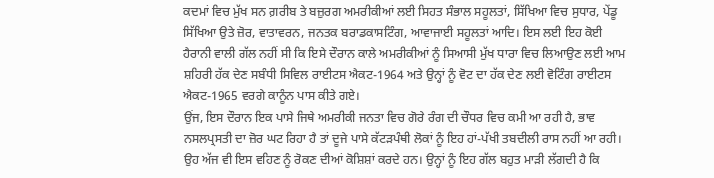ਕਦਮਾਂ ਵਿਚ ਮੁੱਖ ਸਨ ਗ਼ਰੀਬ ਤੇ ਬਜ਼ੁਰਗ ਅਮਰੀਕੀਆਂ ਲਈ ਸਿਹਤ ਸੰਭਾਲ ਸਹੂਲਤਾਂ, ਸਿੱਖਿਆ ਵਿਚ ਸੁਧਾਰ, ਪੇਂਡੂ ਸਿੱਖਿਆ ਉਤੇ ਜ਼ੋਰ, ਵਾਤਾਵਰਨ, ਜਨਤਕ ਬਰਾਡਕਾਸਟਿੰਗ, ਆਵਾਜਾਈ ਸਹੂਲਤਾਂ ਆਦਿ। ਇਸ ਲਈ ਇਹ ਕੋਈ ਹੈਰਾਨੀ ਵਾਲੀ ਗੱਲ ਨਹੀਂ ਸੀ ਕਿ ਇਸੇ ਦੌਰਾਨ ਕਾਲੇ ਅਮਰੀਕੀਆਂ ਨੂੰ ਸਿਆਸੀ ਮੁੱਖ ਧਾਰਾ ਵਿਚ ਲਿਆਉਣ ਲਈ ਆਮ ਸ਼ਹਿਰੀ ਹੱਕ ਦੇਣ ਸਬੰਧੀ ਸਿਵਿਲ ਰਾਈਟਸ ਐਕਟ-1964 ਅਤੇ ਉਨ੍ਹਾਂ ਨੂੰ ਵੋਟ ਦਾ ਹੱਕ ਦੇਣ ਲਈ ਵੋਟਿੰਗ ਰਾਈਟਸ ਐਕਟ-1965 ਵਰਗੇ ਕਾਨੂੰਨ ਪਾਸ ਕੀਤੇ ਗਏ।
ਉਂਜ, ਇਸ ਦੌਰਾਨ ਇਕ ਪਾਸੇ ਜਿਥੇ ਅਮਰੀਕੀ ਜਨਤਾ ਵਿਚ ਗੋਰੇ ਰੰਗ ਦੀ ਚੌਧਰ ਵਿਚ ਕਮੀ ਆ ਰਹੀ ਹੈ, ਭਾਵ ਨਸਲਪ੍ਰਸਤੀ ਦਾ ਜ਼ੋਰ ਘਟ ਰਿਹਾ ਹੈ ਤਾਂ ਦੂਜੇ ਪਾਸੇ ਕੱਟੜਪੰਥੀ ਲੋਕਾਂ ਨੂੰ ਇਹ ਹਾਂ-ਪੱਖੀ ਤਬਦੀਲੀ ਰਾਸ ਨਹੀਂ ਆ ਰਹੀ। ਉਹ ਅੱਜ ਵੀ ਇਸ ਵਹਿਣ ਨੂੰ ਰੋਕਣ ਦੀਆਂ ਕੋਸ਼ਿਸ਼ਾਂ ਕਰਦੇ ਹਨ। ਉਨ੍ਹਾਂ ਨੂੰ ਇਹ ਗੱਲ ਬਹੁਤ ਮਾੜੀ ਲੱਗਦੀ ਹੈ ਕਿ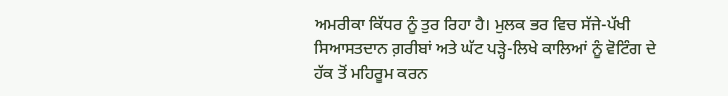ਅਮਰੀਕਾ ਕਿੱਧਰ ਨੂੰ ਤੁਰ ਰਿਹਾ ਹੈ। ਮੁਲਕ ਭਰ ਵਿਚ ਸੱਜੇ-ਪੱਖੀ ਸਿਆਸਤਦਾਨ ਗ਼ਰੀਬਾਂ ਅਤੇ ਘੱਟ ਪੜ੍ਹੇ-ਲਿਖੇ ਕਾਲਿਆਂ ਨੂੰ ਵੋਟਿੰਗ ਦੇ ਹੱਕ ਤੋਂ ਮਹਿਰੂਮ ਕਰਨ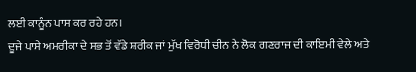ਲਈ ਕਾਨੂੰਨ ਪਾਸ ਕਰ ਰਹੇ ਹਨ।
ਦੂਜੇ ਪਾਸੇ ਅਮਰੀਕਾ ਦੇ ਸਭ ਤੋਂ ਵੱਡੇ ਸ਼ਰੀਕ ਜਾਂ ਮੁੱਖ ਵਿਰੋਧੀ ਚੀਨ ਨੇ ਲੋਕ ਗਣਰਾਜ ਦੀ ਕਾਇਮੀ ਵੇਲੇ ਅਤੇ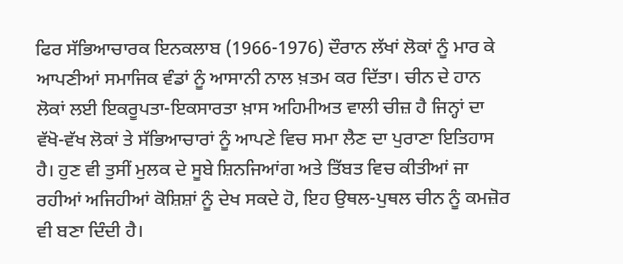ਫਿਰ ਸੱਭਿਆਚਾਰਕ ਇਨਕਲਾਬ (1966-1976) ਦੌਰਾਨ ਲੱਖਾਂ ਲੋਕਾਂ ਨੂੰ ਮਾਰ ਕੇ ਆਪਣੀਆਂ ਸਮਾਜਿਕ ਵੰਡਾਂ ਨੂੰ ਆਸਾਨੀ ਨਾਲ ਖ਼ਤਮ ਕਰ ਦਿੱਤਾ। ਚੀਨ ਦੇ ਹਾਨ ਲੋਕਾਂ ਲਈ ਇਕਰੂਪਤਾ-ਇਕਸਾਰਤਾ ਖ਼ਾਸ ਅਹਿਮੀਅਤ ਵਾਲੀ ਚੀਜ਼ ਹੈ ਜਿਨ੍ਹਾਂ ਦਾ ਵੱਖੋ-ਵੱਖ ਲੋਕਾਂ ਤੇ ਸੱਭਿਆਚਾਰਾਂ ਨੂੰ ਆਪਣੇ ਵਿਚ ਸਮਾ ਲੈਣ ਦਾ ਪੁਰਾਣਾ ਇਤਿਹਾਸ ਹੈ। ਹੁਣ ਵੀ ਤੁਸੀਂ ਮੁਲਕ ਦੇ ਸੂਬੇ ਸ਼ਿਨਜਿਆਂਗ ਅਤੇ ਤਿੱਬਤ ਵਿਚ ਕੀਤੀਆਂ ਜਾ ਰਹੀਆਂ ਅਜਿਹੀਆਂ ਕੋਸ਼ਿਸ਼ਾਂ ਨੂੰ ਦੇਖ ਸਕਦੇ ਹੋ, ਇਹ ਉਥਲ-ਪੁਥਲ ਚੀਨ ਨੂੰ ਕਮਜ਼ੋਰ ਵੀ ਬਣਾ ਦਿੰਦੀ ਹੈ।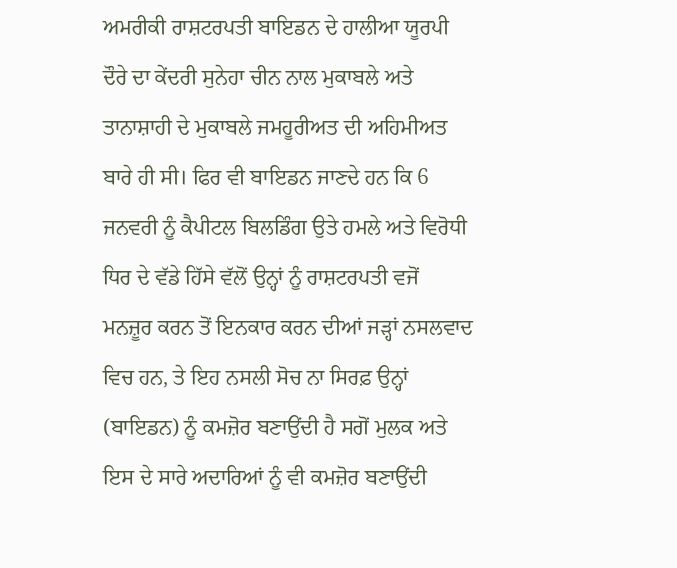ਅਮਰੀਕੀ ਰਾਸ਼ਟਰਪਤੀ ਬਾਇਡਨ ਦੇ ਹਾਲੀਆ ਯੂਰਪੀ ਦੌਰੇ ਦਾ ਕੇਂਦਰੀ ਸੁਨੇਹਾ ਚੀਨ ਨਾਲ ਮੁਕਾਬਲੇ ਅਤੇ ਤਾਨਾਸ਼ਾਹੀ ਦੇ ਮੁਕਾਬਲੇ ਜਮਹੂਰੀਅਤ ਦੀ ਅਹਿਮੀਅਤ ਬਾਰੇ ਹੀ ਸੀ। ਫਿਰ ਵੀ ਬਾਇਡਨ ਜਾਣਦੇ ਹਨ ਕਿ 6 ਜਨਵਰੀ ਨੂੰ ਕੈਪੀਟਲ ਬਿਲਡਿੰਗ ਉਤੇ ਹਮਲੇ ਅਤੇ ਵਿਰੋਧੀ ਧਿਰ ਦੇ ਵੱਡੇ ਹਿੱਸੇ ਵੱਲੋਂ ਉਨ੍ਹਾਂ ਨੂੰ ਰਾਸ਼ਟਰਪਤੀ ਵਜੋਂ ਮਨਜ਼ੂਰ ਕਰਨ ਤੋਂ ਇਨਕਾਰ ਕਰਨ ਦੀਆਂ ਜੜ੍ਹਾਂ ਨਸਲਵਾਦ ਵਿਚ ਹਨ, ਤੇ ਇਹ ਨਸਲੀ ਸੋਚ ਨਾ ਸਿਰਫ਼ ਉਨ੍ਹਾਂ (ਬਾਇਡਨ) ਨੂੰ ਕਮਜ਼ੋਰ ਬਣਾਉਂਦੀ ਹੈ ਸਗੋਂ ਮੁਲਕ ਅਤੇ ਇਸ ਦੇ ਸਾਰੇ ਅਦਾਰਿਆਂ ਨੂੰ ਵੀ ਕਮਜ਼ੋਰ ਬਣਾਉਂਦੀ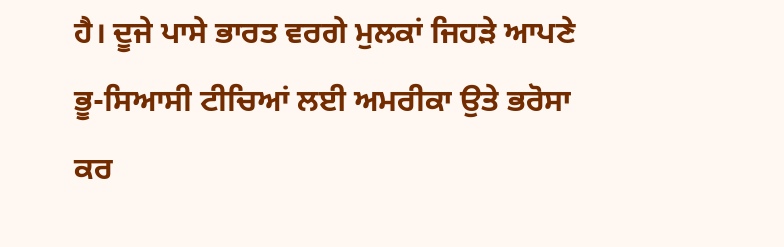ਹੈ। ਦੂਜੇ ਪਾਸੇ ਭਾਰਤ ਵਰਗੇ ਮੁਲਕਾਂ ਜਿਹੜੇ ਆਪਣੇ ਭੂ-ਸਿਆਸੀ ਟੀਚਿਆਂ ਲਈ ਅਮਰੀਕਾ ਉਤੇ ਭਰੋਸਾ ਕਰ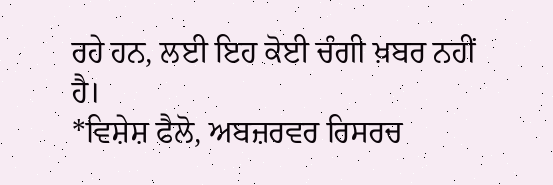ਰਹੇ ਹਨ, ਲਈ ਇਹ ਕੋਈ ਚੰਗੀ ਖ਼ਬਰ ਨਹੀਂ ਹੈ।
*ਵਿਸ਼ੇਸ਼ ਫੈਲੋ, ਅਬਜ਼ਰਵਰ ਰਿਸਰਚ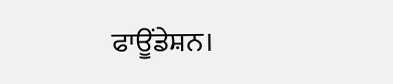ਫਾਊਂਡੇਸ਼ਨ।